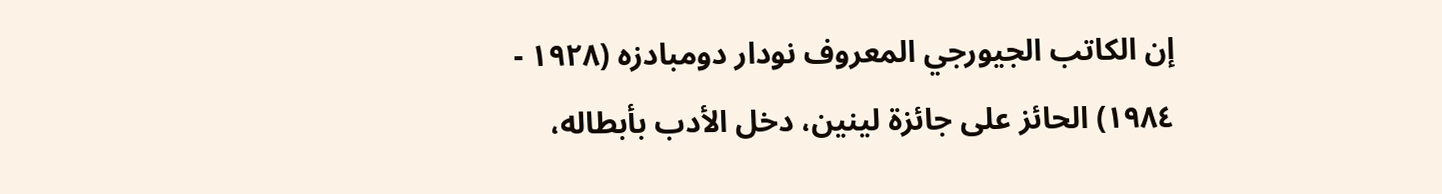إن الكاتب الجيورجي المعروف نودار دومبادزه (۱۹۲۸ - ١٩٨٤) الحائز على جائزة لينين، دخل الأدب بأبطاله،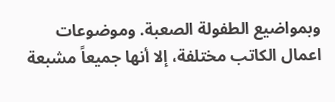وبمواضيع الطفولة الصعبة. وموضوعات اعمال الكاتب مختلفة، إلا أنها جميعاً مشبعة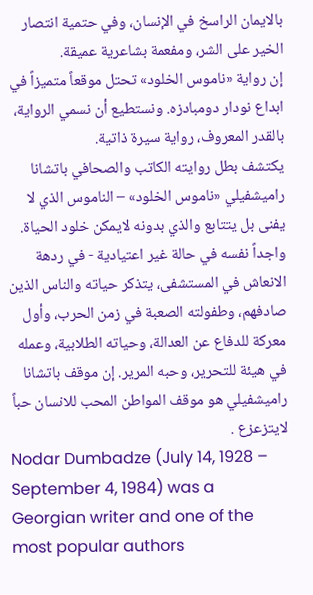بالايمان الراسخ في الإنسان، وفي حتمية انتصار الخير على الشر، ومفعمة بشاعرية عميقة.
إن رواية «ناموس الخلود» تحتل موقعاً متميزاً في ابداع نودار دومبادزه. ونستطيع أن نسمي الرواية، بالقدر المعروف، رواية سيرة ذاتية.
يكتشف بطل روايته الكاتب والصحافي باتشانا راميشفيلي «ناموس الخلود» – الناموس الذي لا يفنى بل يتتابع والذي بدونه لايمكن خلود الحياة. واجداً نفسه في حالة غير اعتيادية - في ردهة الانعاش في المستشفى، يتذكر حياته والناس الذين صادفهم، وطفولته الصعبة في زمن الحرب، وأول معركة للدفاع عن العدالة، وحياته الطلابية، وعمله في هيئة للتحرير، وحبه المرير. إن موقف باتشانا راميشفيلي هو موقف المواطن المحب للانسان حباً لايتزعزع .
Nodar Dumbadze (July 14, 1928 – September 4, 1984) was a Georgian writer and one of the most popular authors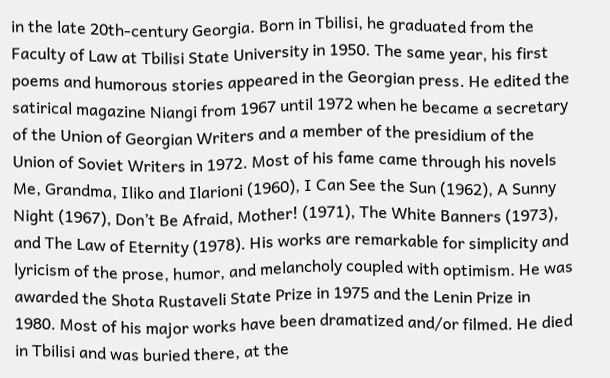in the late 20th-century Georgia. Born in Tbilisi, he graduated from the Faculty of Law at Tbilisi State University in 1950. The same year, his first poems and humorous stories appeared in the Georgian press. He edited the satirical magazine Niangi from 1967 until 1972 when he became a secretary of the Union of Georgian Writers and a member of the presidium of the Union of Soviet Writers in 1972. Most of his fame came through his novels Me, Grandma, Iliko and Ilarioni (1960), I Can See the Sun (1962), A Sunny Night (1967), Don’t Be Afraid, Mother! (1971), The White Banners (1973), and The Law of Eternity (1978). His works are remarkable for simplicity and lyricism of the prose, humor, and melancholy coupled with optimism. He was awarded the Shota Rustaveli State Prize in 1975 and the Lenin Prize in 1980. Most of his major works have been dramatized and/or filmed. He died in Tbilisi and was buried there, at the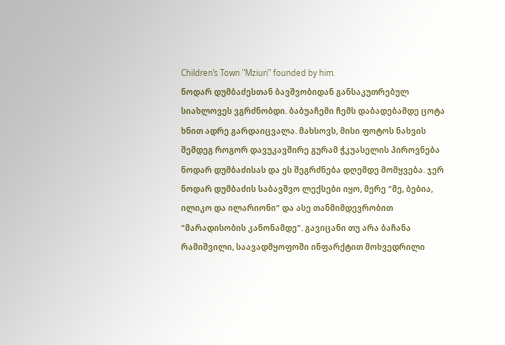Children’s Town "Mziuri" founded by him.
ნოდარ დუმბაძესთან ბავშვობიდან განსაკუთრებულ სიახლოვეს ვგრძნობდი. ბაბუაჩემი ჩემს დაბადებამდე ცოტა ხნით ადრე გარდაიცვალა. მახსოვს, მისი ფოტოს ნახვის შემდეგ როგორ დავუკავშირე გურამ ჭკუასელის პიროვნება ნოდარ დუმბაძისას და ეს შეგრძნება დღემდე მომყვება. ჯერ ნოდარ დუმბაძის საბავშვო ლექსები იყო, მერე "მე, ბებია, ილიკო და ილარიონი" და ასე თანმიმდევრობით "მარადისობის კანონამდე". გავიცანი თუ არა ბაჩანა რამიშვილი, საავადმყოფოში ინფარქტით მოხვედრილი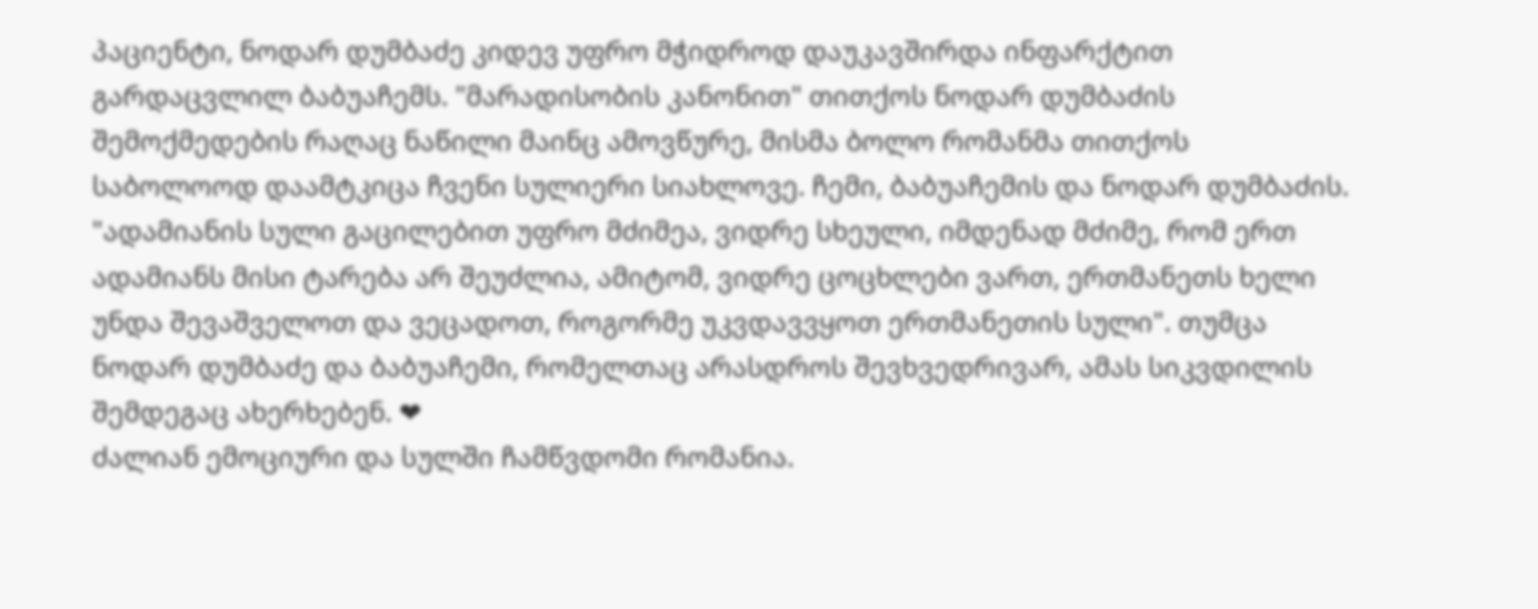პაციენტი, ნოდარ დუმბაძე კიდევ უფრო მჭიდროდ დაუკავშირდა ინფარქტით გარდაცვლილ ბაბუაჩემს. "მარადისობის კანონით" თითქოს ნოდარ დუმბაძის შემოქმედების რაღაც ნაწილი მაინც ამოვწურე, მისმა ბოლო რომანმა თითქოს საბოლოოდ დაამტკიცა ჩვენი სულიერი სიახლოვე. ჩემი, ბაბუაჩემის და ნოდარ დუმბაძის. "ადამიანის სული გაცილებით უფრო მძიმეა, ვიდრე სხეული, იმდენად მძიმე, რომ ერთ ადამიანს მისი ტარება არ შეუძლია, ამიტომ, ვიდრე ცოცხლები ვართ, ერთმანეთს ხელი უნდა შევაშველოთ და ვეცადოთ, როგორმე უკვდავვყოთ ერთმანეთის სული". თუმცა ნოდარ დუმბაძე და ბაბუაჩემი, რომელთაც არასდროს შევხვედრივარ, ამას სიკვდილის შემდეგაც ახერხებენ. ❤
ძალიან ემოციური და სულში ჩამწვდომი რომანია.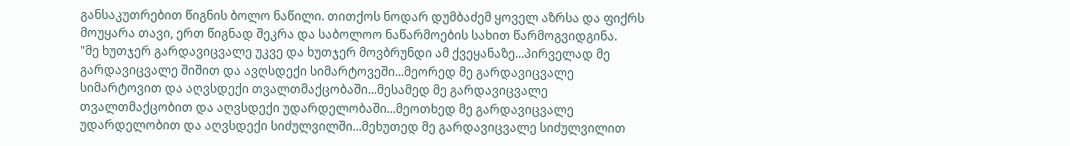განსაკუთრებით წიგნის ბოლო ნაწილი. თითქოს ნოდარ დუმბაძემ ყოველ აზრსა და ფიქრს მოუყარა თავი, ერთ წიგნად შეკრა და საბოლოო ნაწარმოების სახით წარმოგვიდგინა.
"მე ხუთჯერ გარდავიცვალე უკვე და ხუთჯერ მოვბრუნდი ამ ქვეყანაზე...პირველად მე გარდავიცვალე შიშით და ავღსდექი სიმარტოვეში...მეორედ მე გარდავიცვალე სიმარტოვით და აღვსდექი თვალთმაქცობაში...მესამედ მე გარდავიცვალე თვალთმაქცობით და აღვსდექი უდარდელობაში...მეოთხედ მე გარდავიცვალე უდარდელობით და აღვსდექი სიძულვილში...მეხუთედ მე გარდავიცვალე სიძულვილით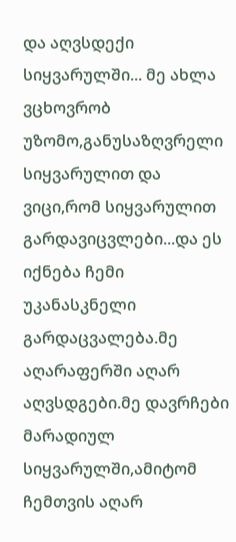და აღვსდექი სიყვარულში... მე ახლა ვცხოვრობ უზომო,განუსაზღვრელი სიყვარულით და ვიცი,რომ სიყვარულით გარდავიცვლები...და ეს იქნება ჩემი უკანასკნელი გარდაცვალება.მე აღარაფერში აღარ აღვსდგები.მე დავრჩები მარადიულ სიყვარულში,ამიტომ ჩემთვის აღარ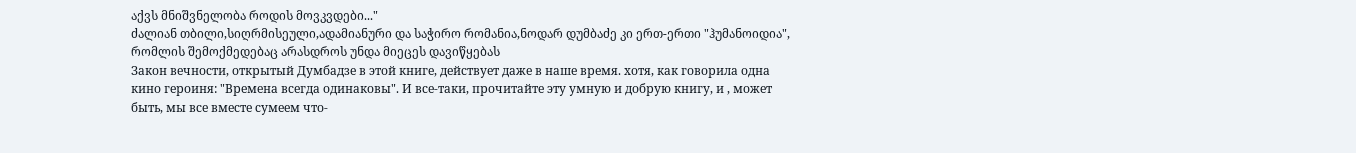აქვს მნიშვნელობა როდის მოვკვდები..."
ძალიან თბილი,სიღრმისეული,ადამიანური და საჭირო რომანია,ნოდარ დუმბაძე კი ერთ-ერთი "ჰუმანოიდია", რომლის შემოქმედებაც არასდროს უნდა მიეცეს დავიწყებას
Закон вечности, открытый Думбадзе в этой книге, действует даже в наше время. хотя, как говорила одна кино героиня: "Времена всегда одинаковы". И все-таки, прочитайте эту умную и добрую книгу, и , может быть, мы все вместе сумеем что-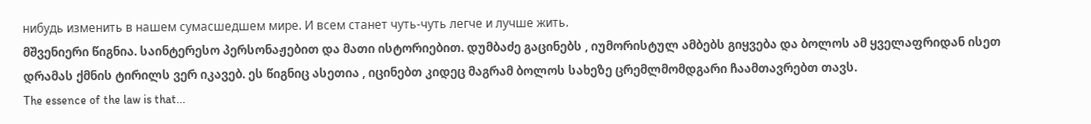нибудь изменить в нашем сумасшедшем мире. И всем станет чуть-чуть легче и лучше жить.
მშვენიერი წიგნია. საინტერესო პერსონაჟებით და მათი ისტორიებით. დუმბაძე გაცინებს , იუმორისტულ ამბებს გიყვება და ბოლოს ამ ყველაფრიდან ისეთ დრამას ქმნის ტირილს ვერ იკავებ. ეს წიგნიც ასეთია , იცინებთ კიდეც მაგრამ ბოლოს სახეზე ცრემლმომდგარი ჩაამთავრებთ თავს.
The essence of the law is that...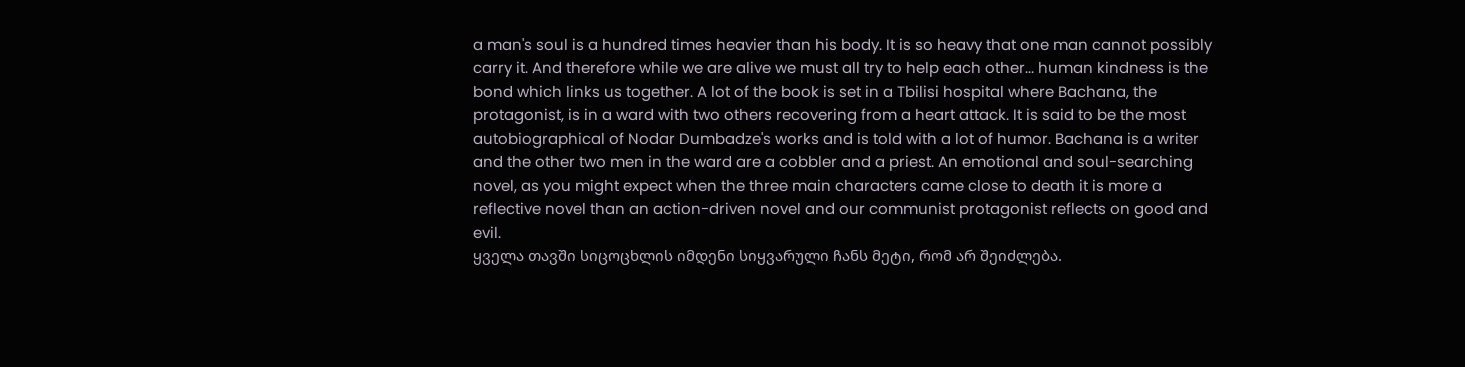a man's soul is a hundred times heavier than his body. It is so heavy that one man cannot possibly carry it. And therefore while we are alive we must all try to help each other... human kindness is the bond which links us together. A lot of the book is set in a Tbilisi hospital where Bachana, the protagonist, is in a ward with two others recovering from a heart attack. It is said to be the most autobiographical of Nodar Dumbadze's works and is told with a lot of humor. Bachana is a writer and the other two men in the ward are a cobbler and a priest. An emotional and soul-searching novel, as you might expect when the three main characters came close to death it is more a reflective novel than an action-driven novel and our communist protagonist reflects on good and evil.
ყველა თავში სიცოცხლის იმდენი სიყვარული ჩანს მეტი, რომ არ შეიძლება.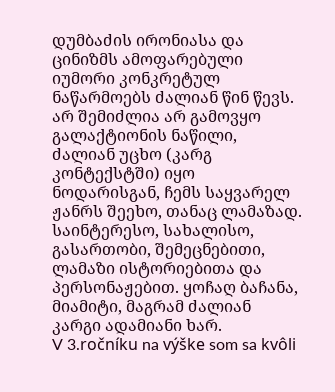დუმბაძის ირონიასა და ცინიზმს ამოფარებული იუმორი კონკრეტულ ნაწარმოებს ძალიან წინ წევს. არ შემიძლია არ გამოვყო გალაქტიონის ნაწილი, ძალიან უცხო (კარგ კონტექსტში) იყო ნოდარისგან, ჩემს საყვარელ ჟანრს შეეხო, თანაც ლამაზად.
საინტერესო, სახალისო, გასართობი, შემეცნებითი, ლამაზი ისტორიებითა და პერსონაჟებით. ყოჩაღ ბაჩანა, მიამიტი, მაგრამ ძალიან კარგი ადამიანი ხარ.
V 3.ročníku na výške som sa kvôli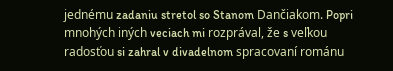jednému zadaniu stretol so Stanom Dančiakom. Popri mnohých iných veciach mi rozprával, že s veľkou radosťou si zahral v divadelnom spracovaní románu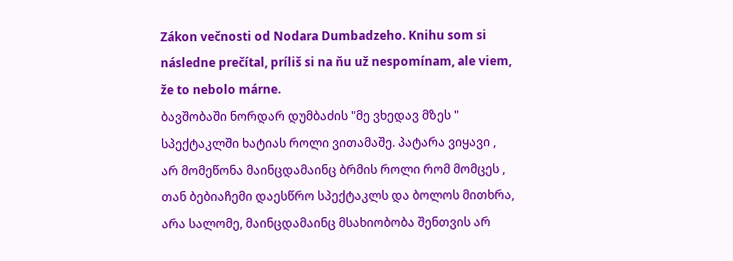Zákon večnosti od Nodara Dumbadzeho. Knihu som si následne prečítal, príliš si na ňu už nespomínam, ale viem, že to nebolo márne.
ბავშობაში ნორდარ დუმბაძის "მე ვხედავ მზეს " სპექტაკლში ხატიას როლი ვითამაშე. პატარა ვიყავი , არ მომეწონა მაინცდამაინც ბრმის როლი რომ მომცეს , თან ბებიაჩემი დაესწრო სპექტაკლს და ბოლოს მითხრა, არა სალომე, მაინცდამაინც მსახიობობა შენთვის არ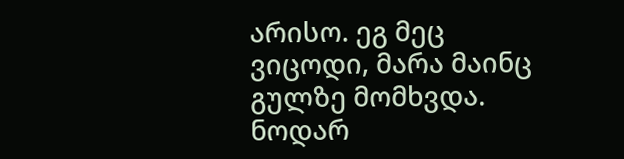არისო. ეგ მეც ვიცოდი, მარა მაინც გულზე მომხვდა. ნოდარ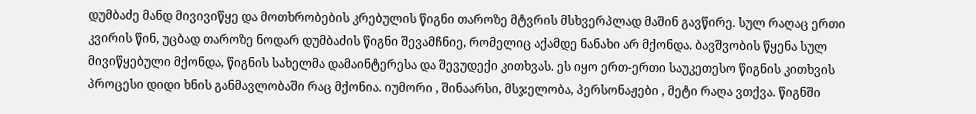დუმბაძე მანდ მივივიწყე და მოთხრობების კრებულის წიგნი თაროზე მტვრის მსხვერპლად მაშინ გავწირე. სულ რაღაც ერთი კვირის წინ, უცბად თაროზე ნოდარ დუმბაძის წიგნი შევამჩნიე, რომელიც აქამდე ნანახი არ მქონდა. ბავშვობის წყენა სულ მივიწყებული მქონდა, წიგნის სახელმა დამაინტერესა და შევუდექი კითხვას. ეს იყო ერთ-ერთი საუკეთესო წიგნის კითხვის პროცესი დიდი ხნის განმავლობაში რაც მქონია. იუმორი , შინაარსი, მსჯელობა, პერსონაჟები , მეტი რაღა ვთქვა. წიგნში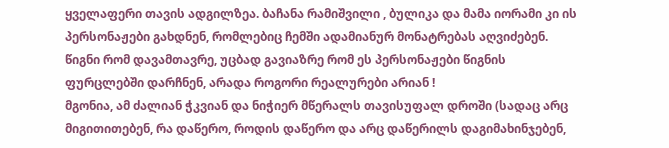ყველაფერი თავის ადგილზეა. ბაჩანა რამიშვილი , ბულიკა და მამა იორამი კი ის პერსონაჟები გახდნენ, რომლებიც ჩემში ადამიანურ მონატრებას აღვიძებენ. წიგნი რომ დავამთავრე, უცბად გავიაზრე რომ ეს პერსონაჟები წიგნის ფურცლებში დარჩნენ, არადა როგორი რეალურები არიან !
მგონია, ამ ძალიან ჭკვიან და ნიჭიერ მწერალს თავისუფალ დროში (სადაც არც მიგითითებენ, რა დაწერო, როდის დაწერო და არც დაწერილს დაგიმახინჯებენ,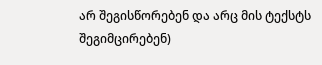არ შეგისწორებენ და არც მის ტექსტს შეგიმცირებენ)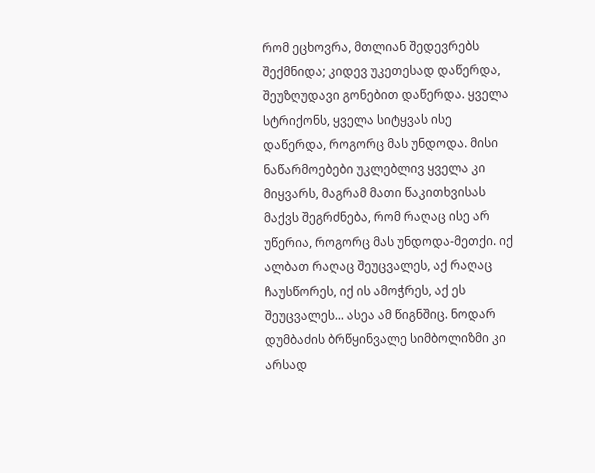რომ ეცხოვრა, მთლიან შედევრებს შექმნიდა; კიდევ უკეთესად დაწერდა, შეუზღუდავი გონებით დაწერდა. ყველა სტრიქონს, ყველა სიტყვას ისე დაწერდა, როგორც მას უნდოდა. მისი ნაწარმოებები უკლებლივ ყველა კი მიყვარს, მაგრამ მათი წაკითხვისას მაქვს შეგრძნება, რომ რაღაც ისე არ უწერია, როგორც მას უნდოდა-მეთქი. იქ ალბათ რაღაც შეუცვალეს, აქ რაღაც ჩაუსწორეს, იქ ის ამოჭრეს, აქ ეს შეუცვალეს... ასეა ამ წიგნშიც. ნოდარ დუმბაძის ბრწყინვალე სიმბოლიზმი კი არსად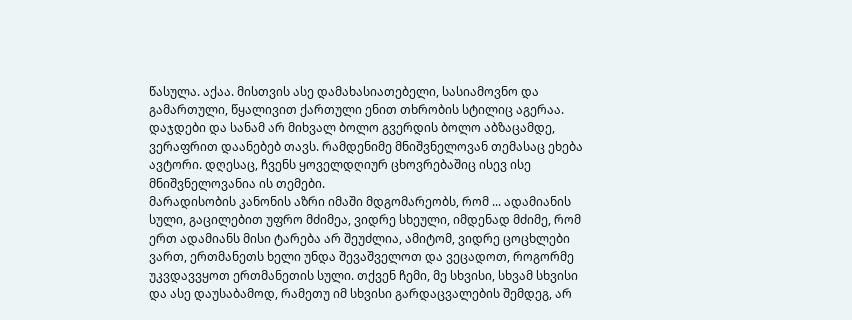წასულა. აქაა. მისთვის ასე დამახასიათებელი, სასიამოვნო და გამართული, წყალივით ქართული ენით თხრობის სტილიც აგერაა. დაჯდები და სანამ არ მიხვალ ბოლო გვერდის ბოლო აბზაცამდე, ვერაფრით დაანებებ თავს. რამდენიმე მნიშვნელოვან თემასაც ეხება ავტორი. დღესაც, ჩვენს ყოველდღიურ ცხოვრებაშიც ისევ ისე მნიშვნელოვანია ის თემები.
მარადისობის კანონის აზრი იმაში მდგომარეობს, რომ ... ადამიანის სული, გაცილებით უფრო მძიმეა, ვიდრე სხეული, იმდენად მძიმე, რომ ერთ ადამიანს მისი ტარება არ შეუძლია, ამიტომ, ვიდრე ცოცხლები ვართ, ერთმანეთს ხელი უნდა შევაშველოთ და ვეცადოთ, როგორმე უკვდავვყოთ ერთმანეთის სული. თქვენ ჩემი, მე სხვისი, სხვამ სხვისი და ასე დაუსაბამოდ, რამეთუ იმ სხვისი გარდაცვალების შემდეგ, არ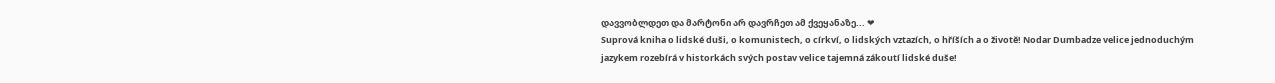დავვობლდეთ და მარტონი არ დავრჩეთ ამ ქვეყანაზე... ❤
Suprová kniha o lidské duši, o komunistech, o církví, o lidských vztazích, o hříších a o životě! Nodar Dumbadze velice jednoduchým jazykem rozebírá v historkách svých postav velice tajemná zákoutí lidské duše!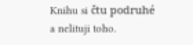Knihu si čtu podruhé a nelituji toho.